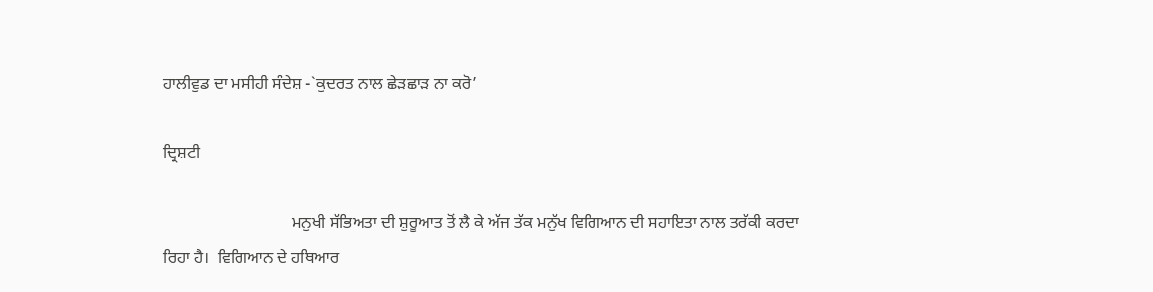ਹਾਲੀਵੁਡ ਦਾ ਮਸੀਹੀ ਸੰਦੇਸ਼ -`ਕੁਦਰਤ ਨਾਲ ਛੇੜਛਾੜ ਨਾ ਕਰੋ’

ਦ੍ਰਿਸ਼ਟੀ

                               ਮਨੁਖੀ ਸੱਭਿਅਤਾ ਦੀ ਸ਼ੁਰੂਆਤ ਤੋਂ ਲੈ ਕੇ ਅੱਜ ਤੱਕ ਮਨੁੱਖ ਵਿਗਿਆਨ ਦੀ ਸਹਾਇਤਾ ਨਾਲ ਤਰੱਕੀ ਕਰਦਾ ਰਿਹਾ ਹੈ।  ਵਿਗਿਆਨ ਦੇ ਹਥਿਆਰ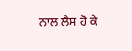ਨਾਲ ਲੈਸ ਹੋ ਕੇ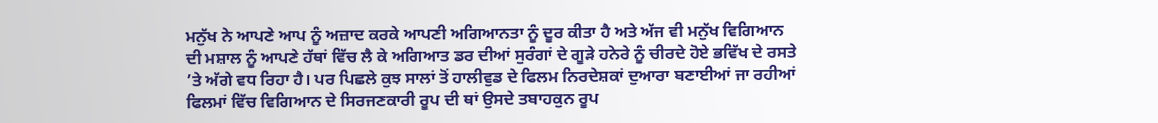ਮਨੁੱਖ ਨੇ ਆਪਣੇ ਆਪ ਨੂੰ ਅਜ਼ਾਦ ਕਰਕੇ ਆਪਣੀ ਅਗਿਆਨਤਾ ਨੂੰ ਦੂਰ ਕੀਤਾ ਹੈ ਅਤੇ ਅੱਜ ਵੀ ਮਨੁੱਖ ਵਿਗਿਆਨ ਦੀ ਮਸ਼ਾਲ ਨੂੰ ਆਪਣੇ ਹੱਥਾਂ ਵਿੱਚ ਲੈ ਕੇ ਅਗਿਆਤ ਡਰ ਦੀਆਂ ਸੁਰੰਗਾਂ ਦੇ ਗੂੜੇ ਹਨੇਰੇ ਨੂੰ ਚੀਰਦੇ ਹੋਏ ਭਵਿੱਖ ਦੇ ਰਸਤੇ ’ਤੇ ਅੱਗੇ ਵਧ ਰਿਹਾ ਹੈ। ਪਰ ਪਿਛਲੇ ਕੁਝ ਸਾਲਾਂ ਤੋਂ ਹਾਲੀਵੁਡ ਦੇ ਫਿਲਮ ਨਿਰਦੇਸ਼ਕਾਂ ਦੁਆਰਾ ਬਣਾਈਆਂ ਜਾ ਰਹੀਆਂ ਫਿਲਮਾਂ ਵਿੱਚ ਵਿਗਿਆਨ ਦੇ ਸਿਰਜਣਕਾਰੀ ਰੂਪ ਦੀ ਥਾਂ ਉਸਦੇ ਤਬਾਹਕੁਨ ਰੂਪ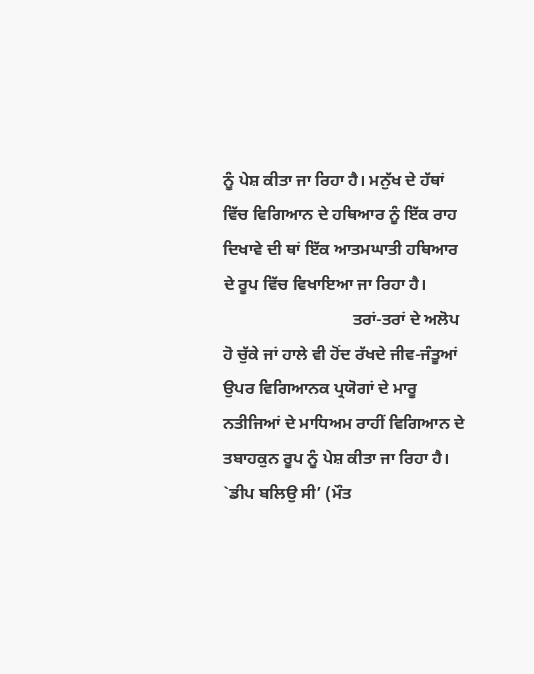ਨੂੰ ਪੇਸ਼ ਕੀਤਾ ਜਾ ਰਿਹਾ ਹੈ। ਮਨੁੱਖ ਦੇ ਹੱਥਾਂ ਵਿੱਚ ਵਿਗਿਆਨ ਦੇ ਹਥਿਆਰ ਨੂੰ ਇੱਕ ਰਾਹ ਦਿਖਾਵੇ ਦੀ ਥਾਂ ਇੱਕ ਆਤਮਘਾਤੀ ਹਥਿਆਰ ਦੇ ਰੂਪ ਵਿੱਚ ਵਿਖਾਇਆ ਜਾ ਰਿਹਾ ਹੈ।
                               ਤਰਾਂ-ਤਰਾਂ ਦੇ ਅਲੋਪ ਹੋ ਚੁੱਕੇ ਜਾਂ ਹਾਲੇ ਵੀ ਹੋਂਦ ਰੱਖਦੇ ਜੀਵ-ਜੰਤੂਆਂ ਉਪਰ ਵਿਗਿਆਨਕ ਪ੍ਰਯੋਗਾਂ ਦੇ ਮਾਰੂ ਨਤੀਜਿਆਂ ਦੇ ਮਾਧਿਅਮ ਰਾਹੀਂ ਵਿਗਿਆਨ ਦੇ ਤਬਾਹਕੁਨ ਰੂਪ ਨੂੰ ਪੇਸ਼ ਕੀਤਾ ਜਾ ਰਿਹਾ ਹੈ। `ਡੀਪ ਬਲਿਉ ਸੀ’ (ਮੌਤ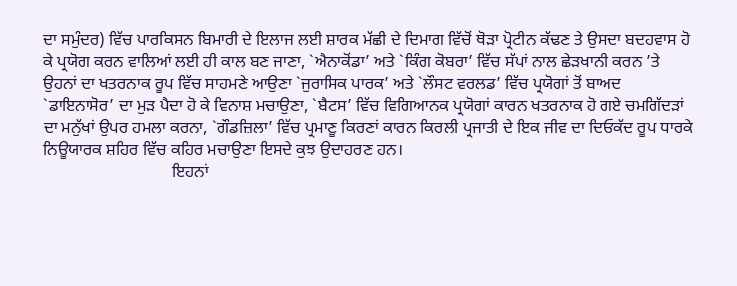ਦਾ ਸਮੁੰਦਰ) ਵਿੱਚ ਪਾਰਕਿਸਨ ਬਿਮਾਰੀ ਦੇ ਇਲਾਜ ਲਈ ਸ਼ਾਰਕ ਮੱਛੀ ਦੇ ਦਿਮਾਗ ਵਿੱਚੋਂ ਥੋੜਾ ਪ੍ਰੋਟੀਨ ਕੱਢਣ ਤੇ ਉਸਦਾ ਬਦਹਵਾਸ ਹੋ ਕੇ ਪ੍ਰਯੋਗ ਕਰਨ ਵਾਲਿਆਂ ਲਈ ਹੀ ਕਾਲ ਬਣ ਜਾਣਾ, `ਐਨਾਕੋਂਡਾ’ ਅਤੇ `ਕਿੰਗ ਕੋਬਰਾ’ ਵਿੱਚ ਸੱਪਾਂ ਨਾਲ ਛੇੜਖਾਨੀ ਕਰਨ ’ਤੇ ਉਹਨਾਂ ਦਾ ਖਤਰਨਾਕ ਰੂਪ ਵਿੱਚ ਸਾਹਮਣੇ ਆਉਣਾ `ਜੁਰਾਸਿਕ ਪਾਰਕ’ ਅਤੇ `ਲੌਸਟ ਵਰਲਡ’ ਵਿੱਚ ਪ੍ਰਯੋਗਾਂ ਤੋਂ ਬਾਅਦ `ਡਾਇਨਾਸੋਰ’ ਦਾ ਮੁੜ ਪੈਦਾ ਹੋ ਕੇ ਵਿਨਾਸ਼ ਮਚਾਉਣਾ, `ਬੈਟਸ’ ਵਿੱਚ ਵਿਗਿਆਨਕ ਪ੍ਰਯੋਗਾਂ ਕਾਰਨ ਖਤਰਨਾਕ ਹੋ ਗਏ ਚਮਗਿੱਦੜਾਂ ਦਾ ਮਨੁੱਖਾਂ ਉਪਰ ਹਮਲਾ ਕਰਨਾ, `ਗੌਡਜ਼ਿਲਾ’ ਵਿੱਚ ਪ੍ਰਮਾਣੂ ਕਿਰਣਾਂ ਕਾਰਨ ਕਿਰਲੀ ਪ੍ਰਜਾਤੀ ਦੇ ਇਕ ਜੀਵ ਦਾ ਦਿਓਕੱਦ ਰੂਪ ਧਾਰਕੇ ਨਿਊਯਾਰਕ ਸ਼ਹਿਰ ਵਿੱਚ ਕਹਿਰ ਮਚਾਉਣਾ ਇਸਦੇ ਕੁਝ ਉਦਾਹਰਣ ਹਨ।
                               ਇਹਨਾਂ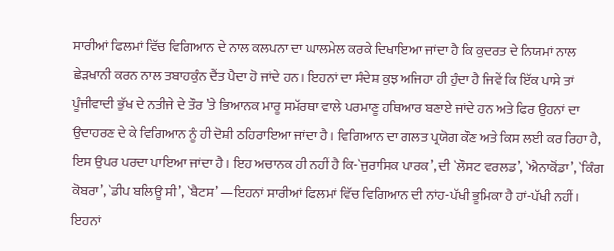ਸਾਰੀਆਂ ਫਿਲਮਾਂ ਵਿੱਚ ਵਿਗਿਆਨ ਦੇ ਨਾਲ ਕਲਪਨਾ ਦਾ ਘਾਲਮੇਲ ਕਰਕੇ ਦਿਖਾਇਆ ਜਾਂਦਾ ਹੈ ਕਿ ਕੁਦਰਤ ਦੇ ਨਿਯਮਾਂ ਨਾਲ ਛੇੜਖਾਨੀ ਕਰਨ ਨਾਲ ਤਬਾਹਕੁੰਨ ਦੈਂਤ ਪੈਦਾ ਹੋ ਜਾਂਦੇ ਹਨ। ਇਹਨਾਂ ਦਾ ਸੰਦੇਸ਼ ਕੁਝ ਅਜਿਹਾ ਹੀ ਹੁੰਦਾ ਹੈ ਜਿਵੇਂ ਕਿ ਇੱਕ ਪਾਸੇ ਤਾਂ ਪੂੰਜੀਵਾਦੀ ਭੁੱਖ ਦੇ ਨਤੀਜੇ ਦੇ ਤੌਰ ’ਤੇ ਭਿਆਨਕ ਮਾਰੂ ਸਮੱਰਥਾ ਵਾਲੇ ਪਰਮਾਣੂ ਹਥਿਆਰ ਬਣਾਏ ਜਾਂਦੇ ਹਨ ਅਤੇ ਫਿਰ ਉਹਨਾਂ ਦਾ ਉਦਾਹਰਣ ਦੇ ਕੇ ਵਿਗਿਆਨ ਨੂੰ ਹੀ ਦੋਸ਼ੀ ਠਹਿਰਾਇਆ ਜਾਂਦਾ ਹੈ। ਵਿਗਿਆਨ ਦਾ ਗਲਤ ਪ੍ਰਯੋਗ ਕੌਣ ਅਤੇ ਕਿਸ ਲਈ ਕਰ ਰਿਹਾ ਹੈ, ਇਸ ਉਪਰ ਪਰਦਾ ਪਾਇਆ ਜਾਂਦਾ ਹੈ। ਇਹ ਅਚਾਨਕ ਹੀ ਨਹੀਂ ਹੈ ਕਿ-`ਜੁਰਾਸਿਕ ਪਾਰਕ’, ਦੀ `ਲੌਸਟ ਵਰਲਡ’, `ਐਨਾਕੋਂਡਾ’, `ਕਿੰਗ ਕੋਬਰਾ’, `ਡੀਪ ਬਲਿਊ ਸੀ’, `ਬੈਟਸ’ —ਇਹਨਾਂ ਸਾਰੀਆਂ ਫਿਲਮਾਂ ਵਿੱਚ ਵਿਗਿਆਨ ਦੀ ਨਾਂਹ-ਪੱਖੀ ਭੂਮਿਕਾ ਹੈ ਹਾਂ-ਪੱਖੀ ਨਹੀਂ। ਇਹਨਾਂ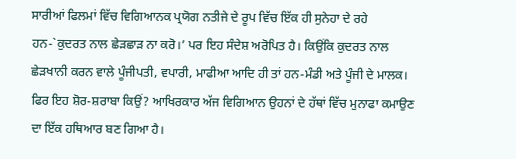ਸਾਰੀਆਂ ਫਿਲਮਾਂ ਵਿੱਚ ਵਿਗਿਆਨਕ ਪ੍ਰਯੋਗ ਨਤੀਜੇ ਦੇ ਰੂਪ ਵਿੱਚ ਇੱਕ ਹੀ ਸੁਨੇਹਾ ਦੇ ਰਹੇ ਹਨ-`ਕੁਦਰਤ ਨਾਲ ਛੇੜਛਾੜ ਨਾ ਕਰੋ।’ ਪਰ ਇਹ ਸੰਦੇਸ਼ ਅਰੋਪਿਤ ਹੈ। ਕਿਉਂਕਿ ਕੁਦਰਤ ਨਾਲ ਛੇੜਖਾਨੀ ਕਰਨ ਵਾਲੇ ਪੂੰਜੀਪਤੀ, ਵਪਾਰੀ, ਮਾਫੀਆ ਆਦਿ ਹੀ ਤਾਂ ਹਨ-ਮੰਡੀ ਅਤੇ ਪੂੰਜੀ ਦੇ ਮਾਲਕ। ਫਿਰ ਇਹ ਸ਼ੋਰ-ਸ਼ਰਾਬਾ ਕਿਉਂ? ਆਖਿਰਕਾਰ ਅੱਜ ਵਿਗਿਆਨ ਉਹਨਾਂ ਦੇ ਹੱਥਾਂ ਵਿੱਚ ਮੁਨਾਫਾ ਕਮਾਉਣ ਦਾ ਇੱਕ ਹਥਿਆਰ ਬਣ ਗਿਆ ਹੈ।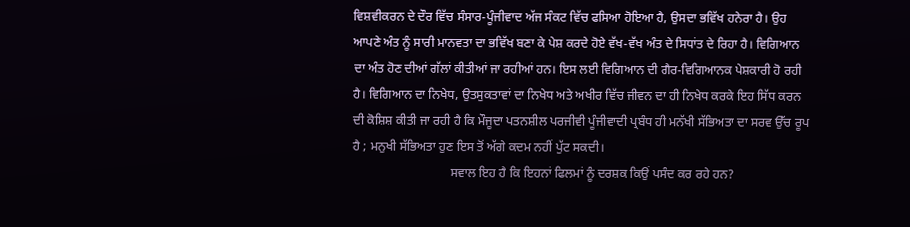ਵਿਸ਼ਵੀਕਰਨ ਦੇ ਦੌਰ ਵਿੱਚ ਸੰਸਾਰ-ਪੂੰਜੀਵਾਦ ਅੱਜ ਸੰਕਟ ਵਿੱਚ ਫਸਿਆ ਹੋਇਆ ਹੈ, ਉਸਦਾ ਭਵਿੱਖ ਹਨੇਰਾ ਹੈ। ਉਹ ਆਪਣੇ ਅੰਤ ਨੂੰ ਸਾਰੀ ਮਾਨਵਤਾ ਦਾ ਭਵਿੱਖ ਬਣਾ ਕੇ ਪੇਸ਼ ਕਰਦੇ ਹੋਏ ਵੱਖ-ਵੱਖ ਅੰਤ ਦੇ ਸਿਧਾਂਤ ਦੇ ਰਿਹਾ ਹੈ। ਵਿਗਿਆਨ ਦਾ ਅੰਤ ਹੋਣ ਦੀਆਂ ਗੱਲਾਂ ਕੀਤੀਆਂ ਜਾ ਰਹੀਆਂ ਹਨ। ਇਸ ਲਈ ਵਿਗਿਆਨ ਦੀ ਗੈਰ-ਵਿਗਿਆਨਕ ਪੇਸ਼ਕਾਰੀ ਹੋ ਰਹੀ ਹੈ। ਵਿਗਿਆਨ ਦਾ ਨਿਖੇਧ, ਉਤਸੁਕਤਾਵਾਂ ਦਾ ਨਿਖੇਧ ਅਤੇ ਅਖੀਰ ਵਿੱਚ ਜੀਵਨ ਦਾ ਹੀ ਨਿਖੇਧ ਕਰਕੇ ਇਹ ਸਿੱਧ ਕਰਨ ਦੀ ਕੋਸ਼ਿਸ਼ ਕੀਤੀ ਜਾ ਰਹੀ ਹੈ ਕਿ ਮੌਜੂਦਾ ਪਤਨਸ਼ੀਲ ਪਰਜੀਵੀ ਪੂੰਜੀਵਾਦੀ ਪ੍ਰਬੰਧ ਹੀ ਮਨੱਖੀ ਸੱਭਿਅਤਾ ਦਾ ਸਰਵ ਉੱਚ ਰੂਪ ਹੈ ; ਮਨੁਖੀ ਸੱਭਿਅਤਾ ਹੁਣ ਇਸ ਤੋਂ ਅੱਗੇ ਕਦਮ ਨਹੀਂ ਪੁੱਟ ਸਕਦੀ।
                               ਸਵਾਲ ਇਹ ਹੈ ਕਿ ਇਹਨਾਂ ਫਿਲਮਾਂ ਨੂੰ ਦਰਸ਼ਕ ਕਿਉਂ ਪਸੰਦ ਕਰ ਰਹੇ ਹਨ?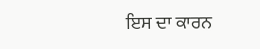ਇਸ ਦਾ ਕਾਰਨ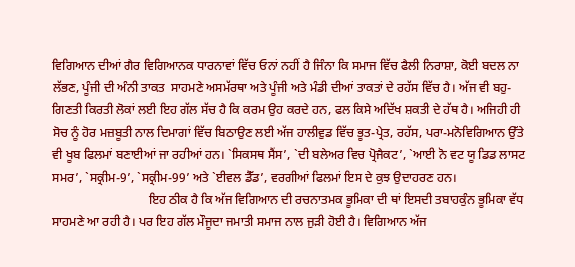ਵਿਗਿਆਨ ਦੀਆਂ ਗੈਰ ਵਿਗਿਆਨਕ ਧਾਰਨਾਵਾਂ ਵਿੱਚ ਓਨਾਂ ਨਹੀਂ ਹੈ ਜਿੰਨਾ ਕਿ ਸਮਾਜ ਵਿੱਚ ਫੈਲੀ ਨਿਰਾਸ਼ਾ, ਕੋਈ ਬਦਲ ਨਾ ਲੱਭਣ, ਪੂੰਜੀ ਦੀ ਅੰਨੀ ਤਾਕਤ  ਸਾਹਮਣੇ ਅਸਮੱਰਥਾ ਅਤੇ ਪੂੰਜੀ ਅਤੇ ਮੰਡੀ ਦੀਆਂ ਤਾਕਤਾਂ ਦੇ ਰਹੱਸ ਵਿੱਚ ਹੈ। ਅੱਜ ਵੀ ਬਹੁ-ਗਿਣਤੀ ਕਿਰਤੀ ਲੋਕਾਂ ਲਈ ਇਹ ਗੱਲ ਸੱਚ ਹੈ ਕਿ ਕਰਮ ਉਹ ਕਰਦੇ ਹਨ, ਫਲ ਕਿਸੇ ਅਦਿੱਖ ਸ਼ਕਤੀ ਦੇ ਹੱਥ ਹੈ। ਅਜਿਹੀ ਹੀ ਸੋਚ ਨੂੰ ਹੋਰ ਮਜ਼ਬੂਤੀ ਨਾਲ ਦਿਮਾਗਾਂ ਵਿੱਚ ਬਿਠਾਉਣ ਲਈ ਅੱਜ ਹਾਲੀਵੁਡ ਵਿੱਚ ਭੂਤ-ਪ੍ਰੇਤ, ਰਹੱਸ, ਪਰਾ-ਮਨੋਵਿਗਿਆਨ ਉੱਤੇ ਵੀ ਖੂਬ ਫਿਲਮਾਂ ਬਣਾਈਆਂ ਜਾ ਰਹੀਆਂ ਹਨ। `ਸਿਕਸਥ ਸੈਂਸ’, `ਦੀ ਬਲੇਅਰ ਵਿਚ ਪ੍ਰੋਜੈਕਟ’, `ਆਈ ਨੋ ਵਟ ਯੂ ਡਿਡ ਲਾਸਟ ਸਮਰ’, `ਸਕ੍ਰੀਮ-9’, `ਸਕ੍ਰੀਮ-99’ ਅਤੇ `ਈਵਲ ਡੈੱਡ’, ਵਰਗੀਆਂ ਫਿਲਮਾਂ ਇਸ ਦੇ ਕੁਝ ਉਦਾਹਰਣ ਹਨ।
                               ਇਹ ਠੀਕ ਹੈ ਕਿ ਅੱਜ ਵਿਗਿਆਨ ਦੀ ਰਚਨਾਤਮਕ ਭੂਮਿਕਾ ਦੀ ਥਾਂ ਇਸਦੀ ਤਬਾਹਕੁੰਨ ਭੂਮਿਕਾ ਵੱਧ ਸਾਹਮਣੇ ਆ ਰਹੀ ਹੈ। ਪਰ ਇਹ ਗੱਲ ਮੌਜੂਦਾ ਜਮਾਤੀ ਸਮਾਜ ਨਾਲ ਜੁੜੀ ਹੋਈ ਹੈ। ਵਿਗਿਆਨ ਅੱਜ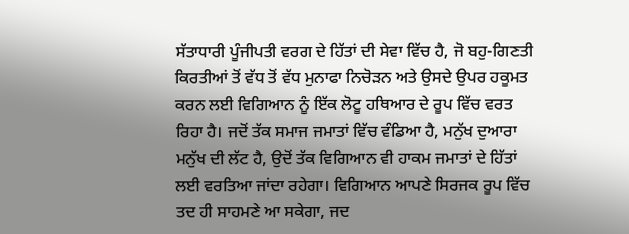ਸੱਤਾਧਾਰੀ ਪੂੰਜੀਪਤੀ ਵਰਗ ਦੇ ਹਿੱਤਾਂ ਦੀ ਸੇਵਾ ਵਿੱਚ ਹੈ, ਜੋ ਬਹੁ-ਗਿਣਤੀ ਕਿਰਤੀਆਂ ਤੋਂ ਵੱਧ ਤੋਂ ਵੱਧ ਮੁਨਾਫਾ ਨਿਚੋੜਨ ਅਤੇ ਉਸਦੇ ਉਪਰ ਹਕੂਮਤ ਕਰਨ ਲਈ ਵਿਗਿਆਨ ਨੂੰ ਇੱਕ ਲੋਟੂ ਹਥਿਆਰ ਦੇ ਰੂਪ ਵਿੱਚ ਵਰਤ ਰਿਹਾ ਹੈ। ਜਦੋਂ ਤੱਕ ਸਮਾਜ ਜਮਾਤਾਂ ਵਿੱਚ ਵੰਡਿਆ ਹੈ, ਮਨੁੱਖ ਦੁਆਰਾ ਮਨੁੱਖ ਦੀ ਲੱਟ ਹੈ, ਉਦੋਂ ਤੱਕ ਵਿਗਿਆਨ ਵੀ ਹਾਕਮ ਜਮਾਤਾਂ ਦੇ ਹਿੱਤਾਂ ਲਈ ਵਰਤਿਆ ਜਾਂਦਾ ਰਹੇਗਾ। ਵਿਗਿਆਨ ਆਪਣੇ ਸਿਰਜਕ ਰੂਪ ਵਿੱਚ ਤਦ ਹੀ ਸਾਹਮਣੇ ਆ ਸਕੇਗਾ, ਜਦ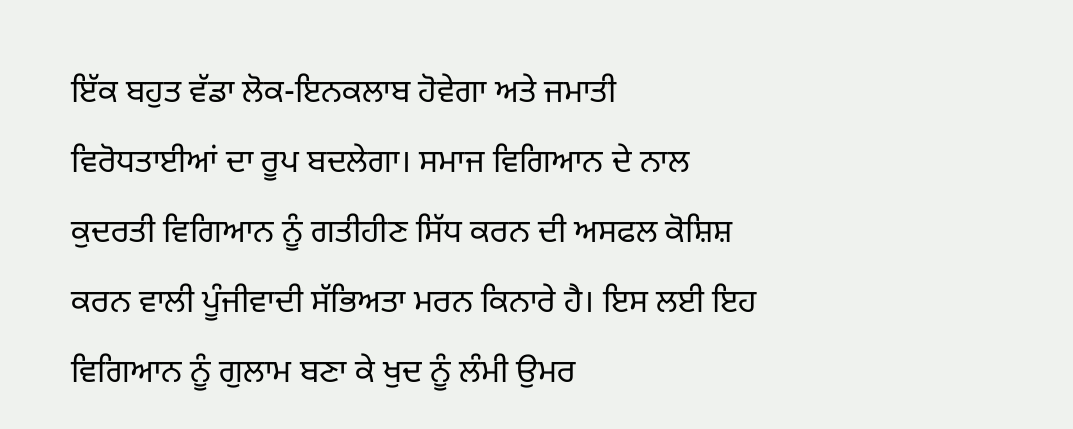ਇੱਕ ਬਹੁਤ ਵੱਡਾ ਲੋਕ-ਇਨਕਲਾਬ ਹੋਵੇਗਾ ਅਤੇ ਜਮਾਤੀ ਵਿਰੋਧਤਾਈਆਂ ਦਾ ਰੂਪ ਬਦਲੇਗਾ। ਸਮਾਜ ਵਿਗਿਆਨ ਦੇ ਨਾਲ ਕੁਦਰਤੀ ਵਿਗਿਆਨ ਨੂੰ ਗਤੀਹੀਣ ਸਿੱਧ ਕਰਨ ਦੀ ਅਸਫਲ ਕੋਸ਼ਿਸ਼ ਕਰਨ ਵਾਲੀ ਪੂੰਜੀਵਾਦੀ ਸੱਭਿਅਤਾ ਮਰਨ ਕਿਨਾਰੇ ਹੈ। ਇਸ ਲਈ ਇਹ ਵਿਗਿਆਨ ਨੂੰ ਗੁਲਾਮ ਬਣਾ ਕੇ ਖੁਦ ਨੂੰ ਲੰਮੀ ਉਮਰ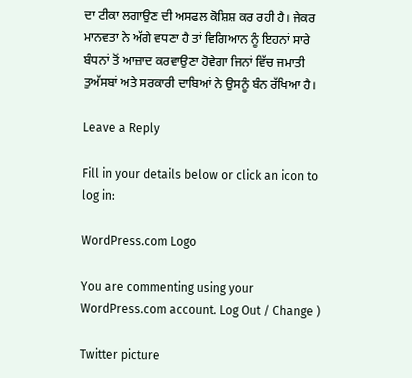ਦਾ ਟੀਕਾ ਲਗਾਉਣ ਦੀ ਅਸਫਲ ਕੋਸ਼ਿਸ਼ ਕਰ ਰਹੀ ਹੈ। ਜੇਕਰ ਮਾਨਵਤਾ ਨੇ ਅੱਗੇ ਵਧਣਾ ਹੈ ਤਾਂ ਵਿਗਿਆਨ ਨੂੰ ਇਹਨਾਂ ਸਾਰੇ ਬੰਧਨਾਂ ਤੋਂ ਆਜ਼ਾਦ ਕਰਵਾਉਣਾ ਹੋਵੇਗਾ ਜਿਨਾਂ ਵਿੱਚ ਜਮਾਤੀ ਤੁਅੱਸਬਾਂ ਅਤੇ ਸਰਕਾਰੀ ਦਾਬਿਆਂ ਨੇ ਉਸਨੂੰ ਬੰਨ ਰੱਖਿਆ ਹੈ।

Leave a Reply

Fill in your details below or click an icon to log in:

WordPress.com Logo

You are commenting using your WordPress.com account. Log Out / Change )

Twitter picture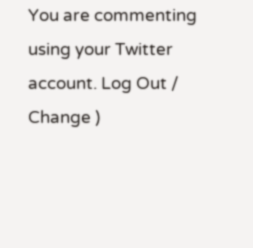You are commenting using your Twitter account. Log Out / Change )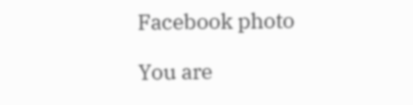Facebook photo

You are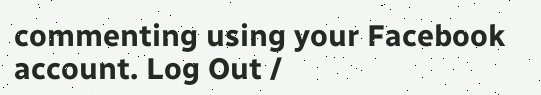commenting using your Facebook account. Log Out /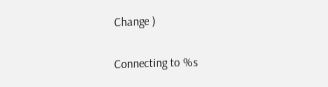Change )

Connecting to %s